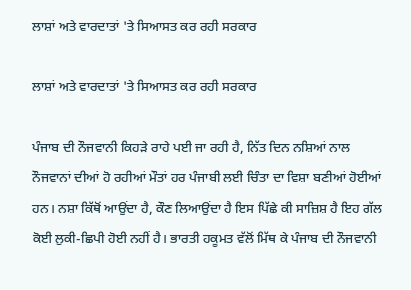ਲਾਸ਼ਾਂ ਅਤੇ ਵਾਰਦਾਤਾਂ 'ਤੇ ਸਿਆਸਤ ਕਰ ਰਹੀ ਸਰਕਾਰ

ਲਾਸ਼ਾਂ ਅਤੇ ਵਾਰਦਾਤਾਂ 'ਤੇ ਸਿਆਸਤ ਕਰ ਰਹੀ ਸਰਕਾਰ

ਪੰਜਾਬ ਦੀ ਨੌਜਵਾਨੀ ਕਿਹੜੇ ਰਾਹੇ ਪਈ ਜਾ ਰਹੀ ਹੈ, ਨਿੱਤ ਦਿਨ ਨਸ਼ਿਆਂ ਨਾਲ ਨੌਜਵਾਨਾਂ ਦੀਆਂ ਹੋ ਰਹੀਆਂ ਮੌਤਾਂ ਹਰ ਪੰਜਾਬੀ ਲਈ ਚਿੰਤਾ ਦਾ ਵਿਸ਼ਾ ਬਣੀਆਂ ਹੋਈਆਂ ਹਨ। ਨਸ਼ਾ ਕਿੱਥੋਂ ਆਉਂਦਾ ਹੈ, ਕੌਣ ਲਿਆਉਂਦਾ ਹੈ ਇਸ ਪਿੱਛੇ ਕੀ ਸਾਜ਼ਿਸ਼ ਹੈ ਇਹ ਗੱਲ ਕੋਈ ਲੁਕੀ-ਛਿਪੀ ਹੋਈ ਨਹੀਂ ਹੈ। ਭਾਰਤੀ ਹਕੂਮਤ ਵੱਲੋਂ ਮਿੱਥ ਕੇ ਪੰਜਾਬ ਦੀ ਨੌਜਵਾਨੀ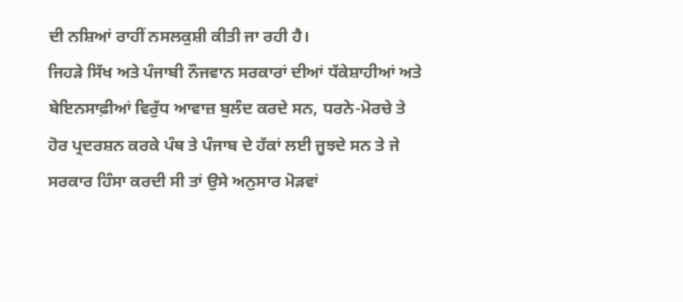ਦੀ ਨਸ਼ਿਆਂ ਰਾਹੀਂ ਨਸਲਕੁਸ਼ੀ ਕੀਤੀ ਜਾ ਰਹੀ ਹੈ।
ਜਿਹੜੇ ਸਿੱਖ ਅਤੇ ਪੰਜਾਬੀ ਨੌਜਵਾਨ ਸਰਕਾਰਾਂ ਦੀਆਂ ਧੱਕੇਸ਼ਾਹੀਆਂ ਅਤੇ ਬੇਇਨਸਾਫ਼ੀਆਂ ਵਿਰੁੱਧ ਆਵਾਜ਼ ਬੁਲੰਦ ਕਰਦੇ ਸਨ, ਧਰਨੇ-ਮੋਰਚੇ ਤੇ ਹੋਰ ਪ੍ਰਦਰਸ਼ਨ ਕਰਕੇ ਪੰਥ ਤੇ ਪੰਜਾਬ ਦੇ ਹੱਕਾਂ ਲਈ ਜੂਝਦੇ ਸਨ ਤੇ ਜੇ ਸਰਕਾਰ ਹਿੰਸਾ ਕਰਦੀ ਸੀ ਤਾਂ ਉਸੇ ਅਨੁਸਾਰ ਮੋੜਵਾਂ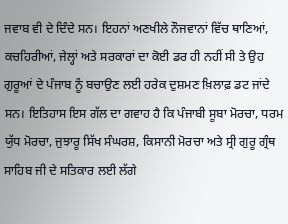ਜਵਾਬ ਵੀ ਦੇ ਦਿੰਦੇ ਸਨ। ਇਹਨਾਂ ਅਣਖੀਲੇ ਨੌਜਵਾਨਾਂ ਵਿੱਚ ਥਾਣਿਆਂ, ਕਚਹਿਰੀਆਂ, ਜੇਲ੍ਹਾਂ ਅਤੇ ਸਰਕਾਰਾਂ ਦਾ ਕੋਈ ਡਰ ਹੀ ਨਹੀਂ ਸੀ ਤੇ ਉਹ ਗੁਰੂਆਂ ਦੇ ਪੰਜਾਬ ਨੂੰ ਬਚਾਉਣ ਲਈ ਹਰੇਕ ਦੁਸ਼ਮਣ ਖ਼ਿਲਾਫ਼ ਡਟ ਜਾਂਦੇ ਸਨ। ਇਤਿਹਾਸ ਇਸ ਗੱਲ ਦਾ ਗਵਾਹ ਹੈ ਕਿ ਪੰਜਾਬੀ ਸੂਬਾ ਮੋਰਚਾ, ਧਰਮ ਯੁੱਧ ਮੋਰਚਾ, ਜੁਝਾਰੂ ਸਿੱਖ ਸੰਘਰਸ਼, ਕਿਸਾਨੀ ਮੋਰਚਾ ਅਤੇ ਸ੍ਰੀ ਗੁਰੂ ਗ੍ਰੰਥ ਸਾਹਿਬ ਜੀ ਦੇ ਸਤਿਕਾਰ ਲਈ ਲੱਗੇ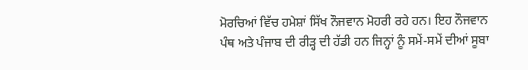ਮੋਰਚਿਆਂ ਵਿੱਚ ਹਮੇਸ਼ਾਂ ਸਿੱਖ ਨੌਜਵਾਨ ਮੋਹਰੀ ਰਹੇ ਹਨ। ਇਹ ਨੌਜਵਾਨ ਪੰਥ ਅਤੇ ਪੰਜਾਬ ਦੀ ਰੀੜ੍ਹ ਦੀ ਹੱਡੀ ਹਨ ਜਿਨ੍ਹਾਂ ਨੂੰ ਸਮੇਂ-ਸਮੇਂ ਦੀਆਂ ਸੂਬਾ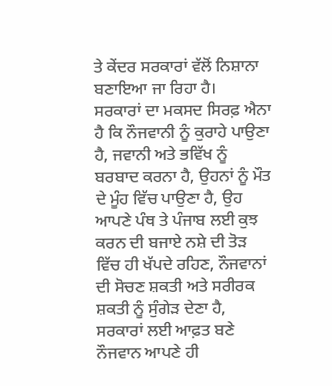ਤੇ ਕੇਂਦਰ ਸਰਕਾਰਾਂ ਵੱਲੋਂ ਨਿਸ਼ਾਨਾ ਬਣਾਇਆ ਜਾ ਰਿਹਾ ਹੈ।
ਸਰਕਾਰਾਂ ਦਾ ਮਕਸਦ ਸਿਰਫ਼ ਐਨਾ ਹੈ ਕਿ ਨੌਜਵਾਨੀ ਨੂੰ ਕੁਰਾਹੇ ਪਾਉਣਾ ਹੈ, ਜਵਾਨੀ ਅਤੇ ਭਵਿੱਖ ਨੂੰ ਬਰਬਾਦ ਕਰਨਾ ਹੈ, ਉਹਨਾਂ ਨੂੰ ਮੌਤ ਦੇ ਮੂੰਹ ਵਿੱਚ ਪਾਉਣਾ ਹੈ, ਉਹ ਆਪਣੇ ਪੰਥ ਤੇ ਪੰਜਾਬ ਲਈ ਕੁਝ ਕਰਨ ਦੀ ਬਜਾਏ ਨਸ਼ੇ ਦੀ ਤੋੜ ਵਿੱਚ ਹੀ ਖੱਪਦੇ ਰਹਿਣ, ਨੌਜਵਾਨਾਂ ਦੀ ਸੋਚਣ ਸ਼ਕਤੀ ਅਤੇ ਸਰੀਰਕ ਸ਼ਕਤੀ ਨੂੰ ਸੁੰਗੇੜ ਦੇਣਾ ਹੈ, ਸਰਕਾਰਾਂ ਲਈ ਆਫ਼ਤ ਬਣੇ ਨੌਜਵਾਨ ਆਪਣੇ ਹੀ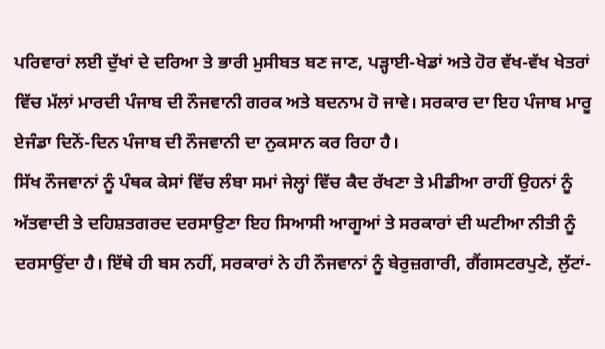ਪਰਿਵਾਰਾਂ ਲਈ ਦੁੱਖਾਂ ਦੇ ਦਰਿਆ ਤੇ ਭਾਰੀ ਮੁਸੀਬਤ ਬਣ ਜਾਣ, ਪੜ੍ਹਾਈ-ਖੇਡਾਂ ਅਤੇ ਹੋਰ ਵੱਖ-ਵੱਖ ਖੇਤਰਾਂ ਵਿੱਚ ਮੱਲਾਂ ਮਾਰਦੀ ਪੰਜਾਬ ਦੀ ਨੌਜਵਾਨੀ ਗਰਕ ਅਤੇ ਬਦਨਾਮ ਹੋ ਜਾਵੇ। ਸਰਕਾਰ ਦਾ ਇਹ ਪੰਜਾਬ ਮਾਰੂ ਏਜੰਡਾ ਦਿਨੋਂ-ਦਿਨ ਪੰਜਾਬ ਦੀ ਨੌਜਵਾਨੀ ਦਾ ਨੁਕਸਾਨ ਕਰ ਰਿਹਾ ਹੈ।
ਸਿੱਖ ਨੌਜਵਾਨਾਂ ਨੂੰ ਪੰਥਕ ਕੇਸਾਂ ਵਿੱਚ ਲੰਬਾ ਸਮਾਂ ਜੇਲ੍ਹਾਂ ਵਿੱਚ ਕੈਦ ਰੱਖਣਾ ਤੇ ਮੀਡੀਆ ਰਾਹੀਂ ਉਹਨਾਂ ਨੂੰ ਅੱਤਵਾਦੀ ਤੇ ਦਹਿਸ਼ਤਗਰਦ ਦਰਸਾਉਣਾ ਇਹ ਸਿਆਸੀ ਆਗੂਆਂ ਤੇ ਸਰਕਾਰਾਂ ਦੀ ਘਟੀਆ ਨੀਤੀ ਨੂੰ ਦਰਸਾਉਂਦਾ ਹੈ। ਇੱਥੇ ਹੀ ਬਸ ਨਹੀਂ, ਸਰਕਾਰਾਂ ਨੇ ਹੀ ਨੌਜਵਾਨਾਂ ਨੂੰ ਬੇਰੁਜ਼ਗਾਰੀ, ਗੈਂਗਸਟਰਪੁਣੇ, ਲੁੱਟਾਂ-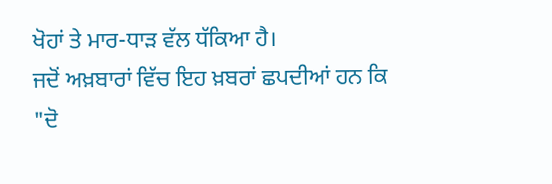ਖੋਹਾਂ ਤੇ ਮਾਰ-ਧਾੜ ਵੱਲ ਧੱਕਿਆ ਹੈ।
ਜਦੋਂ ਅਖ਼ਬਾਰਾਂ ਵਿੱਚ ਇਹ ਖ਼ਬਰਾਂ ਛਪਦੀਆਂ ਹਨ ਕਿ "ਦੋ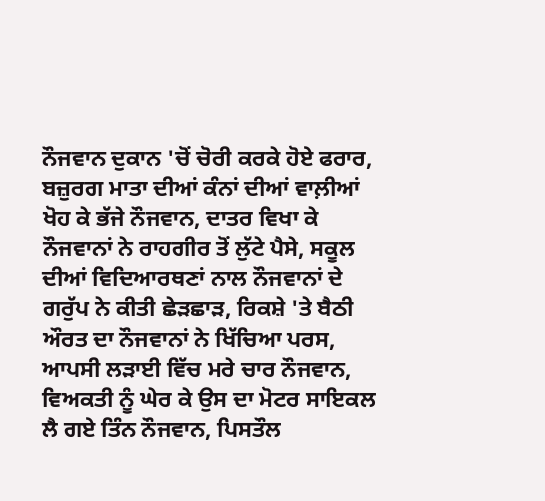ਨੌਜਵਾਨ ਦੁਕਾਨ 'ਚੋਂ ਚੋਰੀ ਕਰਕੇ ਹੋਏ ਫਰਾਰ, ਬਜ਼ੁਰਗ ਮਾਤਾ ਦੀਆਂ ਕੰਨਾਂ ਦੀਆਂ ਵਾਲ਼ੀਆਂ ਖੋਹ ਕੇ ਭੱਜੇ ਨੌਜਵਾਨ, ਦਾਤਰ ਵਿਖਾ ਕੇ ਨੌਜਵਾਨਾਂ ਨੇ ਰਾਹਗੀਰ ਤੋਂ ਲੁੱਟੇ ਪੈਸੇ, ਸਕੂਲ ਦੀਆਂ ਵਿਦਿਆਰਥਣਾਂ ਨਾਲ ਨੌਜਵਾਨਾਂ ਦੇ ਗਰੁੱਪ ਨੇ ਕੀਤੀ ਛੇੜਛਾੜ, ਰਿਕਸ਼ੇ 'ਤੇ ਬੈਠੀ ਔਰਤ ਦਾ ਨੌਜਵਾਨਾਂ ਨੇ ਖਿੱਚਿਆ ਪਰਸ, ਆਪਸੀ ਲੜਾਈ ਵਿੱਚ ਮਰੇ ਚਾਰ ਨੌਜਵਾਨ, ਵਿਅਕਤੀ ਨੂੰ ਘੇਰ ਕੇ ਉਸ ਦਾ ਮੋਟਰ ਸਾਇਕਲ ਲੈ ਗਏ ਤਿੰਨ ਨੌਜਵਾਨ, ਪਿਸਤੌਲ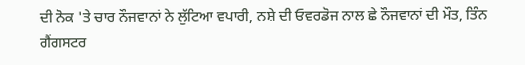ਦੀ ਨੋਕ 'ਤੇ ਚਾਰ ਨੌਜਵਾਨਾਂ ਨੇ ਲੁੱਟਿਆ ਵਪਾਰੀ, ਨਸ਼ੇ ਦੀ ਓਵਰਡੋਜ ਨਾਲ ਛੇ ਨੌਜਵਾਨਾਂ ਦੀ ਮੌਤ, ਤਿੰਨ ਗੈਂਗਸਟਰ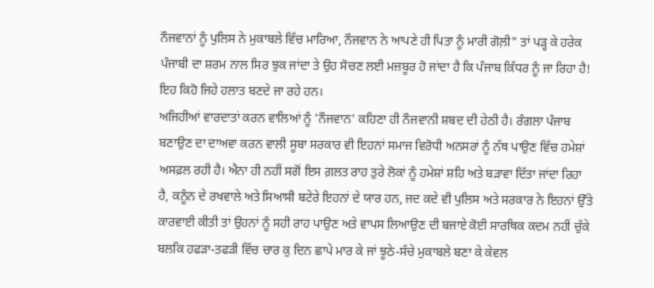ਨੌਜਵਾਨਾਂ ਨੂੰ ਪੁਲਿਸ ਨੇ ਮੁਕਾਬਲੇ ਵਿੱਚ ਮਾਰਿਆ, ਨੌਜਵਾਨ ਨੇ ਆਪਣੇ ਹੀ ਪਿਤਾ ਨੂੰ ਮਾਰੀ ਗੋਲ਼ੀ" ਤਾਂ ਪੜ੍ਹ ਕੇ ਹਰੇਕ ਪੰਜਾਬੀ ਦਾ ਸ਼ਰਮ ਨਾਲ ਸਿਰ ਝੁਕ ਜਾਂਦਾ ਤੇ ਉਹ ਸੋਚਣ ਲਈ ਮਜ਼ਬੂਰ ਹੋ ਜਾਂਦਾ ਹੈ ਕਿ ਪੰਜਾਬ ਕਿੱਧਰ ਨੂੰ ਜਾ ਰਿਹਾ ਹੈ! ਇਹ ਕਿਹੋ ਜਿਹੇ ਹਲਾਤ ਬਣਦੇ ਜਾ ਰਹੇ ਹਨ।
ਅਜਿਹੀਆਂ ਵਾਰਦਾਤਾਂ ਕਰਨ ਵਾਲਿਆਂ ਨੂੰ 'ਨੌਜਵਾਨ' ਕਹਿਣਾ ਹੀ ਨੌਜਵਾਨੀ ਸ਼ਬਦ ਦੀ ਹੇਠੀ ਹੈ। ਰੰਗਲਾ ਪੰਜਾਬ ਬਣਾਉਣ ਦਾ ਦਾਅਵਾ ਕਰਨ ਵਾਲੀ ਸੂਬਾ ਸਰਕਾਰ ਵੀ ਇਹਨਾਂ ਸਮਾਜ ਵਿਰੋਧੀ ਅਨਸਰਾਂ ਨੂੰ ਨੱਥ ਪਾਉਣ ਵਿੱਚ ਹਮੇਸ਼ਾਂ ਅਸਫ਼ਲ ਰਹੀ ਹੈ। ਐਨਾ ਹੀ ਨਹੀਂ ਸਗੋਂ ਇਸ ਗ਼ਲਤ ਰਾਹ ਤੁਰੇ ਲੋਕਾਂ ਨੂੰ ਹਮੇਸ਼ਾਂ ਸ਼ਹਿ ਅਤੇ ਬੜਾਵਾ ਦਿੱਤਾ ਜਾਂਦਾ ਰਿਹਾ ਹੈ, ਕਨੂੰਨ ਦੇ ਰਖਵਾਲੇ ਅਤੇ ਸਿਆਸੀ ਬਟੇਰੇ ਇਹਨਾਂ ਦੇ ਯਾਰ ਹਨ, ਜਦ ਕਦੇ ਵੀ ਪੁਲਿਸ ਅਤੇ ਸਰਕਾਰ ਨੇ ਇਹਨਾਂ ਉੱਤੇ ਕਾਰਵਾਈ ਕੀਤੀ ਤਾਂ ਉਹਨਾਂ ਨੂੰ ਸਹੀ ਰਾਹ ਪਾਉਣ ਅਤੇ ਵਾਪਸ ਲਿਆਉਣ ਦੀ ਬਜਾਏ ਕੋਈ ਸਾਰਥਿਕ ਕਦਮ ਨਹੀਂ ਚੁੱਕੇ ਬਲਕਿ ਹਫੜਾ-ਤਫੜੀ ਵਿੱਚ ਚਾਰ ਕੁ ਦਿਨ ਛਾਪੇ ਮਾਰ ਕੇ ਜਾਂ ਝੂਠੇ-ਸੱਚੇ ਮੁਕਾਬਲੇ ਬਣਾ ਕੇ ਕੇਵਲ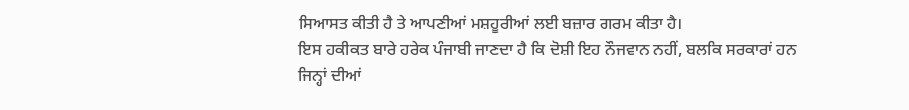ਸਿਆਸਤ ਕੀਤੀ ਹੈ ਤੇ ਆਪਣੀਆਂ ਮਸ਼ਹੂਰੀਆਂ ਲਈ ਬਜ਼ਾਰ ਗਰਮ ਕੀਤਾ ਹੈ।
ਇਸ ਹਕੀਕਤ ਬਾਰੇ ਹਰੇਕ ਪੰਜਾਬੀ ਜਾਣਦਾ ਹੈ ਕਿ ਦੋਸ਼ੀ ਇਹ ਨੌਜਵਾਨ ਨਹੀਂ, ਬਲਕਿ ਸਰਕਾਰਾਂ ਹਨ ਜਿਨ੍ਹਾਂ ਦੀਆਂ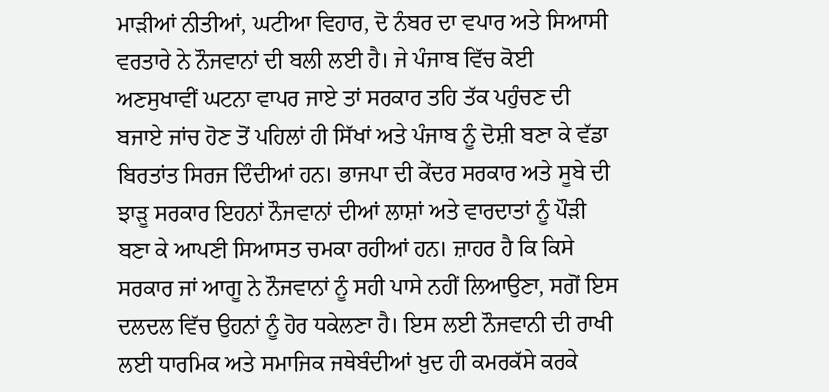ਮਾੜੀਆਂ ਨੀਤੀਆਂ, ਘਟੀਆ ਵਿਹਾਰ, ਦੋ ਨੰਬਰ ਦਾ ਵਪਾਰ ਅਤੇ ਸਿਆਸੀ ਵਰਤਾਰੇ ਨੇ ਨੌਜਵਾਨਾਂ ਦੀ ਬਲੀ ਲਈ ਹੈ। ਜੇ ਪੰਜਾਬ ਵਿੱਚ ਕੋਈ ਅਣਸੁਖਾਵੀਂ ਘਟਨਾ ਵਾਪਰ ਜਾਏ ਤਾਂ ਸਰਕਾਰ ਤਹਿ ਤੱਕ ਪਹੁੰਚਣ ਦੀ ਬਜਾਏ ਜਾਂਚ ਹੋਣ ਤੋਂ ਪਹਿਲਾਂ ਹੀ ਸਿੱਖਾਂ ਅਤੇ ਪੰਜਾਬ ਨੂੰ ਦੋਸ਼ੀ ਬਣਾ ਕੇ ਵੱਡਾ ਬਿਰਤਾਂਤ ਸਿਰਜ ਦਿੰਦੀਆਂ ਹਨ। ਭਾਜਪਾ ਦੀ ਕੇਂਦਰ ਸਰਕਾਰ ਅਤੇ ਸੂਬੇ ਦੀ ਝਾੜੂ ਸਰਕਾਰ ਇਹਨਾਂ ਨੌਜਵਾਨਾਂ ਦੀਆਂ ਲਾਸ਼ਾਂ ਅਤੇ ਵਾਰਦਾਤਾਂ ਨੂੰ ਪੌੜੀ ਬਣਾ ਕੇ ਆਪਣੀ ਸਿਆਸਤ ਚਮਕਾ ਰਹੀਆਂ ਹਨ। ਜ਼ਾਹਰ ਹੈ ਕਿ ਕਿਸੇ ਸਰਕਾਰ ਜਾਂ ਆਗੂ ਨੇ ਨੌਜਵਾਨਾਂ ਨੂੰ ਸਹੀ ਪਾਸੇ ਨਹੀਂ ਲਿਆਉਣਾ, ਸਗੋਂ ਇਸ ਦਲਦਲ ਵਿੱਚ ਉਹਨਾਂ ਨੂੰ ਹੋਰ ਧਕੇਲਣਾ ਹੈ। ਇਸ ਲਈ ਨੌਜਵਾਨੀ ਦੀ ਰਾਖੀ ਲਈ ਧਾਰਮਿਕ ਅਤੇ ਸਮਾਜਿਕ ਜਥੇਬੰਦੀਆਂ ਖ਼ੁਦ ਹੀ ਕਮਰਕੱਸੇ ਕਰਕੇ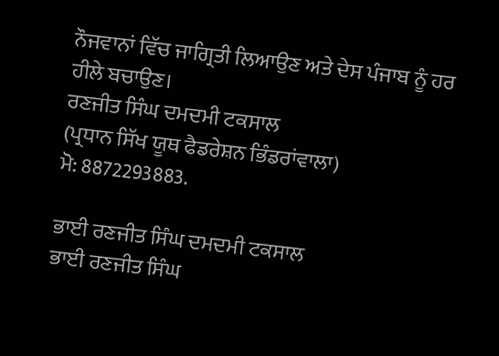ਨੌਜਵਾਨਾਂ ਵਿੱਚ ਜਾਗ੍ਰਿਤੀ ਲਿਆਉਣ ਅਤੇ ਦੇਸ ਪੰਜਾਬ ਨੂੰ ਹਰ ਹੀਲੇ ਬਚਾਉਣ।
ਰਣਜੀਤ ਸਿੰਘ ਦਮਦਮੀ ਟਕਸਾਲ
(ਪ੍ਰਧਾਨ ਸਿੱਖ ਯੂਥ ਫੈਡਰੇਸ਼ਨ ਭਿੰਡਰਾਂਵਾਲਾ)
ਮੋ: 8872293883.

ਭਾਈ ਰਣਜੀਤ ਸਿੰਘ ਦਮਦਮੀ ਟਕਸਾਲ
ਭਾਈ ਰਣਜੀਤ ਸਿੰਘ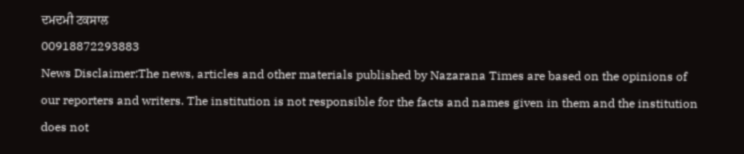ਦਮਦਮੀ ਟਕਸਾਲ
00918872293883
News Disclaimer:The news, articles and other materials published by Nazarana Times are based on the opinions of our reporters and writers. The institution is not responsible for the facts and names given in them and the institution does not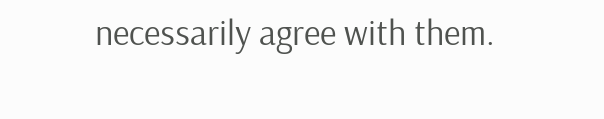necessarily agree with them.